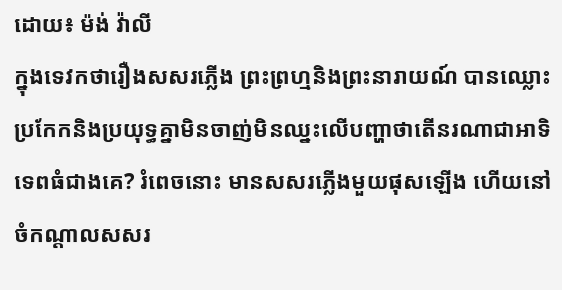ដោយ៖ ម៉ង់ វ៉ាលី
ក្នុងទេវកថារឿងសសរភ្លើង ព្រះព្រហ្មនិងព្រះនារាយណ៍ បានឈ្លោះប្រកែកនិងប្រយុទ្ធគ្នាមិនចាញ់មិនឈ្នះលើបញ្ហាថាតើនរណាជាអាទិទេពធំជាងគេ? រំពេចនោះ មានសសរភ្លើងមួយផុសឡើង ហើយនៅចំកណ្តាលសសរ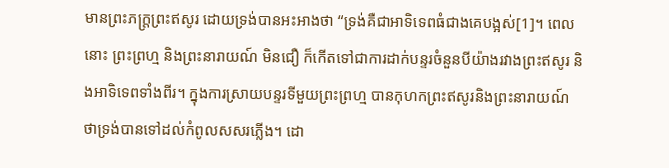មានព្រះភក្រ្តព្រះឥសូរ ដោយទ្រង់បានអះអាងថា “ទ្រង់គឺជាអាទិទេពធំជាងគេបង្អស់[1]។ ពេលនោះ ព្រះព្រហ្ម និងព្រះនារាយណ៍ មិនជឿ ក៏កើតទៅជាការដាក់បន្ទរចំនួនបីយ៉ាងរវាងព្រះឥសូរ និងអាទិទេពទាំងពីរ។ ក្នុងការស្រាយបន្ទរទីមួយព្រះព្រហ្ម បានកុហកព្រះឥសូរនិងព្រះនារាយណ៍ថាទ្រង់បានទៅដល់កំពូលសសរភ្លើង។ ដោ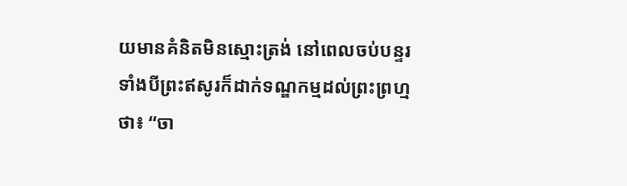យមានគំនិតមិនស្មោះត្រង់ នៅពេលចប់បន្ទរទាំងបីព្រះឥសូរក៏ដាក់ទណ្ឌកម្មដល់ព្រះព្រហ្មថា៖ “ចា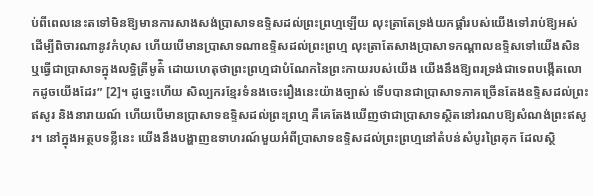ប់ពីពេលនេះតទៅមិនឱ្យមានការសាងសង់ប្រាសាទឧទ្ទិសដល់ព្រះព្រហ្មឡើយ លុះត្រាតែទ្រង់យកផ្គាំរបស់យើងទៅរាប់ឱ្យអស់ ដើម្បីពិចារណានូវកំហុស ហើយបើមានប្រាសាទណាឧទ្ទិសដល់ព្រះព្រហ្ម លុះត្រាតែសាងប្រាសាទកណ្តាលឧទ្ទិសទៅយើងសិន ឬធ្វើជាប្រាសាទក្នុងលទ្ធិត្រីមូត៌ិ ដោយហេតុថាព្រះព្រហ្មជាបំណែកនៃព្រះកាយរបស់យើង យើងនឹងឱ្យពរទ្រង់ជាទេពបង្កើតលោកដូចយើងដែរ” [2]។ ដូច្នេះហើយ សិល្បករខ្មែរទំនងចេះរឿងនេះយ៉ាងច្បាស់ ទើបបានជាប្រាសាទភាគច្រើនតែងឧទ្ទិសដល់ព្រះឥសូរ និងនារាយណ៍ ហើយបើមានប្រាសាទឧទ្ទិសដល់ព្រះព្រហ្ម គឺគេតែងឃើញថាជាប្រាសាទស្ថិតនៅរណបឱ្យសំណង់ព្រះឥសូរ។ នៅក្នុងអត្ថបទខ្លីនេះ យើងនឹងបង្ហាញឧទាហរណ៍មួយអំពីប្រាសាទឧទ្ទិសដល់ព្រះព្រហ្មនៅតំបន់សំបូរព្រៃគុក ដែលស្ថិ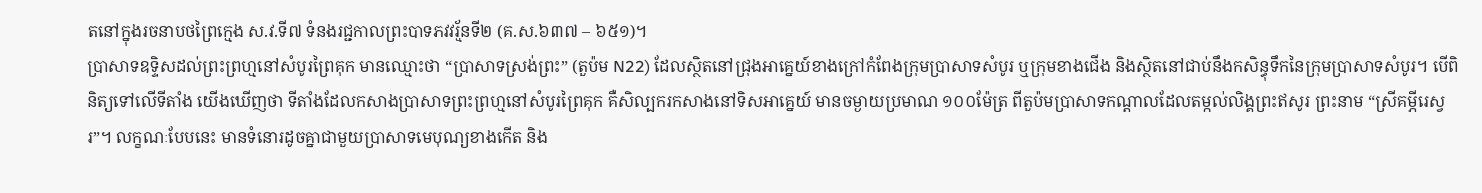តនៅក្នុងរចនាបថព្រៃក្មេង ស.វ.ទី៧ ទំនងរជ្ជកាលព្រះបាទភវវរ្ម័នទី២ (គ.ស.៦៣៧ – ៦៥១)។
ប្រាសាទឧទ្ទិសដល់ព្រះព្រហ្មនៅសំបូរព្រៃគុក មានឈ្មោះថា “ប្រាសាទស្រង់ព្រះ” (តួប៉ម N22) ដែលស្ថិតនៅជ្រុងអាគ្នេយ៍ខាងក្រៅកំពែងក្រុមប្រាសាទសំបូរ ឬក្រុមខាងជើង និងស្ថិតនៅជាប់នឹងកសិន្ធុទឹកនៃក្រុមប្រាសាទសំបូរ។ បើពិនិត្យទៅលើទីតាំង យើងឃើញថា ទីតាំងដែលកសាងប្រាសាទព្រះព្រហ្មនៅសំបូរព្រៃគុក គឺសិល្បករកសាងនៅទិសអាគ្នេយ៍ មានចម្ងាយប្រមាណ ១០០ម៉ែត្រ ពីតួប៉មប្រាសាទកណ្តាលដែលតម្កល់លិង្គព្រះឥសូរ ព្រះនាម “ស្រីគម្ភីរេស្វរ”។ លក្ខណៈបែបនេះ មានទំនោរដូចគ្នាជាមួយប្រាសាទមេបុណ្យខាងកើត និង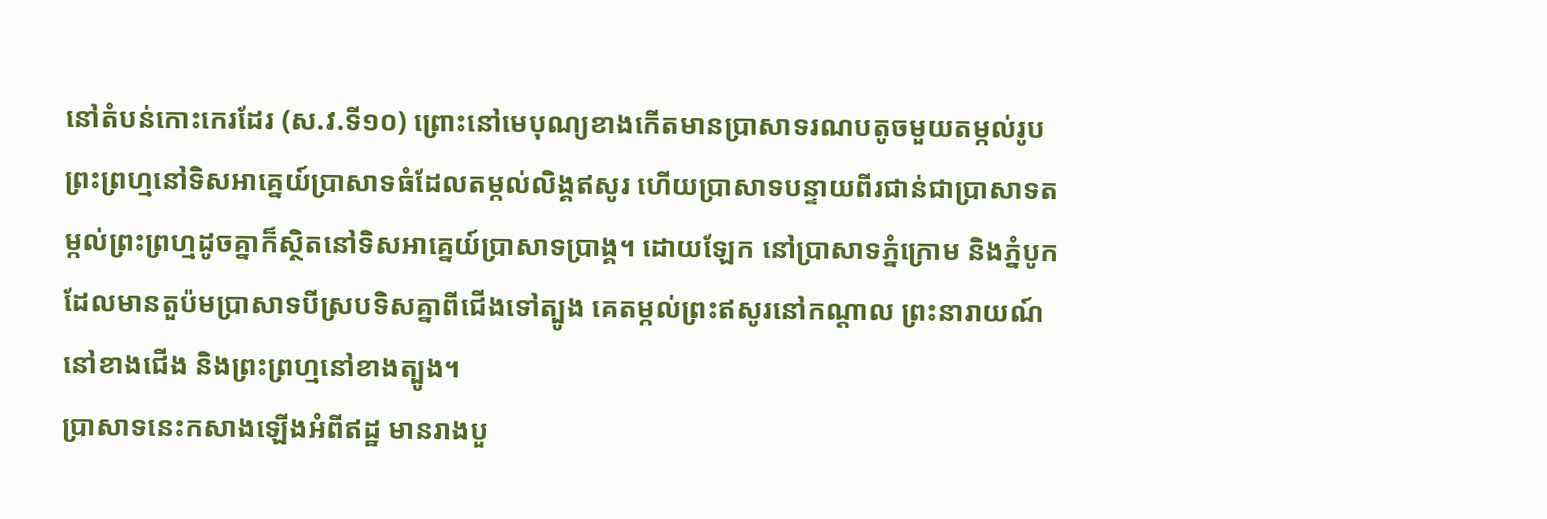នៅតំបន់កោះកេរដែរ (ស.វ.ទី១០) ព្រោះនៅមេបុណ្យខាងកើតមានប្រាសាទរណបតូចមួយតម្កល់រូបព្រះព្រហ្មនៅទិសអាគ្នេយ៍ប្រាសាទធំដែលតម្កល់លិង្គឥសូរ ហើយប្រាសាទបន្ទាយពីរជាន់ជាប្រាសាទតម្កល់ព្រះព្រហ្មដូចគ្នាក៏ស្ថិតនៅទិសអាគ្នេយ៍ប្រាសាទប្រាង្គ។ ដោយឡែក នៅប្រាសាទភ្នំក្រោម និងភ្នំបូក ដែលមានតួប៉មប្រាសាទបីស្របទិសគ្នាពីជើងទៅត្បូង គេតម្កល់ព្រះឥសូរនៅកណ្តាល ព្រះនារាយណ៍នៅខាងជើង និងព្រះព្រហ្មនៅខាងត្បូង។
ប្រាសាទនេះកសាងឡើងអំពីឥដ្ឋ មានរាងបួ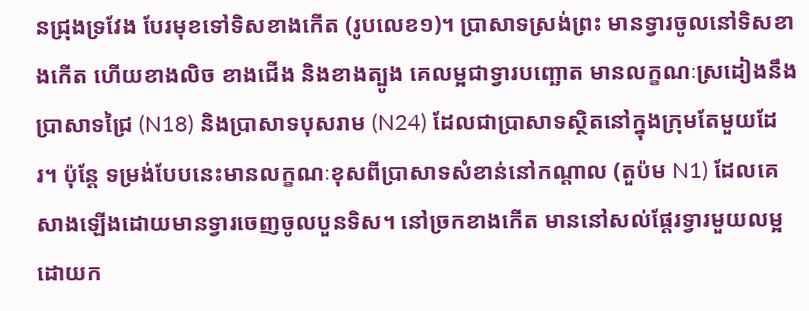នជ្រុងទ្រវែង បែរមុខទៅទិសខាងកើត (រូបលេខ១)។ ប្រាសាទស្រង់ព្រះ មានទ្វារចូលនៅទិសខាងកើត ហើយខាងលិច ខាងជើង និងខាងត្បូង គេលម្អជាទ្វារបញ្ឆោត មានលក្ខណៈស្រដៀងនឹងប្រាសាទជ្រៃ (N18) និងប្រាសាទបុសរាម (N24) ដែលជាប្រាសាទស្ថិតនៅក្នុងក្រុមតែមួយដែរ។ ប៉ុន្តែ ទម្រង់បែបនេះមានលក្ខណៈខុសពីប្រាសាទសំខាន់នៅកណ្តាល (តួប៉ម N1) ដែលគេសាងឡើងដោយមានទ្វារចេញចូលបួនទិស។ នៅច្រកខាងកើត មាននៅសល់ផ្តែរទ្វារមួយលម្អដោយក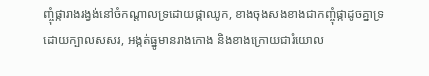ញ្ចុំផ្ការាងរង្វង់នៅចំកណ្តាលទ្រដោយផ្កាឈូក, ខាងចុងសងខាងជាកញ្ចុំផ្កាដូចគ្នាទ្រដោយក្បាលសសរ, អង្កត់ធ្នូមានរាងកោង និងខាងក្រោយជារំយោល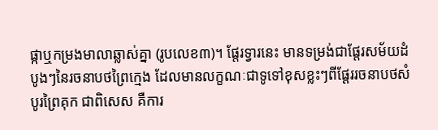ផ្កាឬកម្រងមាលាឆ្លាស់គ្នា (រូបលេខ៣)។ ផ្តែរទ្វារនេះ មានទម្រង់ជាផ្តែរសម័យដំបូងៗនៃរចនាបថព្រៃក្មេង ដែលមានលក្ខណៈជាទូទៅខុសខ្លះៗពីផ្តែររចនាបថសំបូរព្រៃគុក ជាពិសេស គឺការ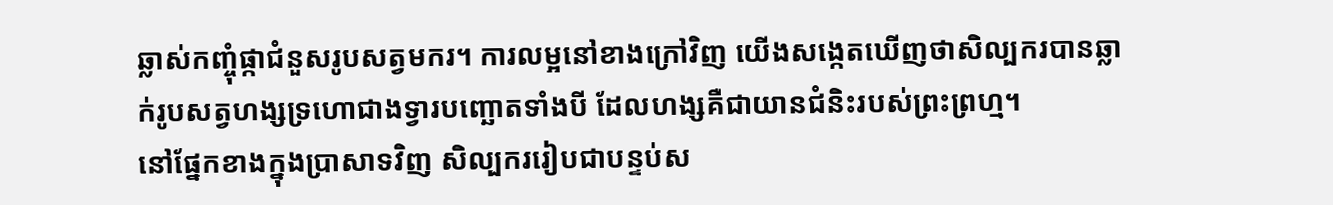ឆ្លាស់កញ្ចុំផ្កាជំនួសរូបសត្វមករ។ ការលម្អនៅខាងក្រៅវិញ យើងសង្កេតឃើញថាសិល្បករបានឆ្លាក់រូបសត្វហង្សទ្រហោជាងទ្វារបញ្ឆោតទាំងបី ដែលហង្សគឺជាយានជំនិះរបស់ព្រះព្រហ្ម។
នៅផ្នែកខាងក្នុងប្រាសាទវិញ សិល្បកររៀបជាបន្ទប់ស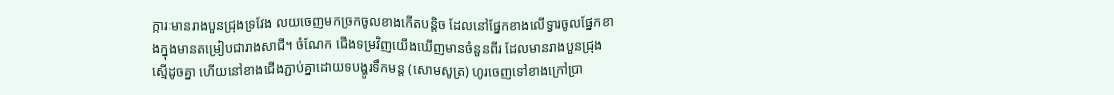ក្ការៈមានរាងបួនជ្រុងទ្រវែង លយចេញមកច្រកចូលខាងកើតបន្តិច ដែលនៅផ្នែកខាងលើទ្វារចូលផ្នែកខាងក្នុងមានតម្រៀបជារាងសាជី។ ចំណែក ជើងទម្រវិញយើងឃើញមានចំនួនពីរ ដែលមានរាងបួនជ្រុងសើ្មដូចគ្នា ហើយនៅខាងជើងភ្ជាប់គ្នាដោយទបង្ហូរទឹកមន្ត (សោមសូត្រ) ហូរចេញទៅខាងក្រៅប្រា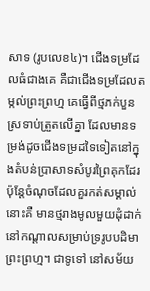សាទ (រូបលេខ៤)។ ជើងទម្រដែលធំជាងគេ គឺជាជើងទម្រដែលតម្កល់ព្រះព្រហ្ម គេធ្វើពីថ្មភក់បួនស្រទាប់ត្រួតលើគ្នា ដែលមានទម្រង់ដូចជើងទម្រដទៃទៀតនៅក្នុងតំបន់ប្រាសាទសំបូរព្រៃគុកដែរ ប៉ុន្តែចំណុចដែលគួរកត់សម្គាល់នោះគឺ មានថ្មរាងមូលមួយដុំដាក់នៅកណ្តាលសម្រាប់ទ្ររូបបដិមាព្រះព្រហ្ម។ ជាទូទៅ នៅសម័យ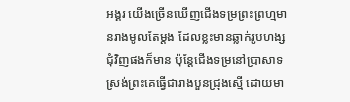អង្គរ យើងច្រើនឃើញជើងទម្រព្រះព្រហ្មមានរាងមូលតែម្តង ដែលខ្លះមានឆ្លាក់រូបហង្សជុំវិញផងក៏មាន ប៉ុន្តែជើងទម្រនៅប្រាសាទស្រង់ព្រះគេធ្វើជារាងបួនជ្រុងស្មើ ដោយមា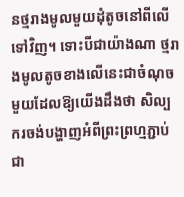នថ្មរាងមូលមួយដុំតូចនៅពីលើទៅវិញ។ ទោះបីជាយ៉ាងណា ថ្មរាងមូលតូចខាងលើនេះជាចំណុចមួយដែលឱ្យយើងដឹងថា សិល្បករចង់បង្ហាញអំពីព្រះព្រហ្មភ្ជាប់ជា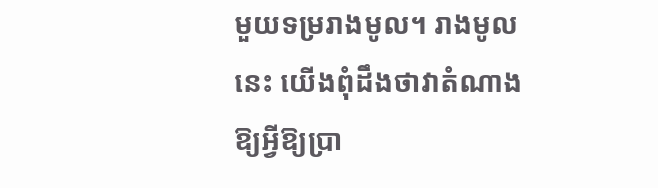មួយទម្ររាងមូល។ រាងមូលនេះ យើងពុំដឹងថាវាតំណាងឱ្យអ្វីឱ្យប្រា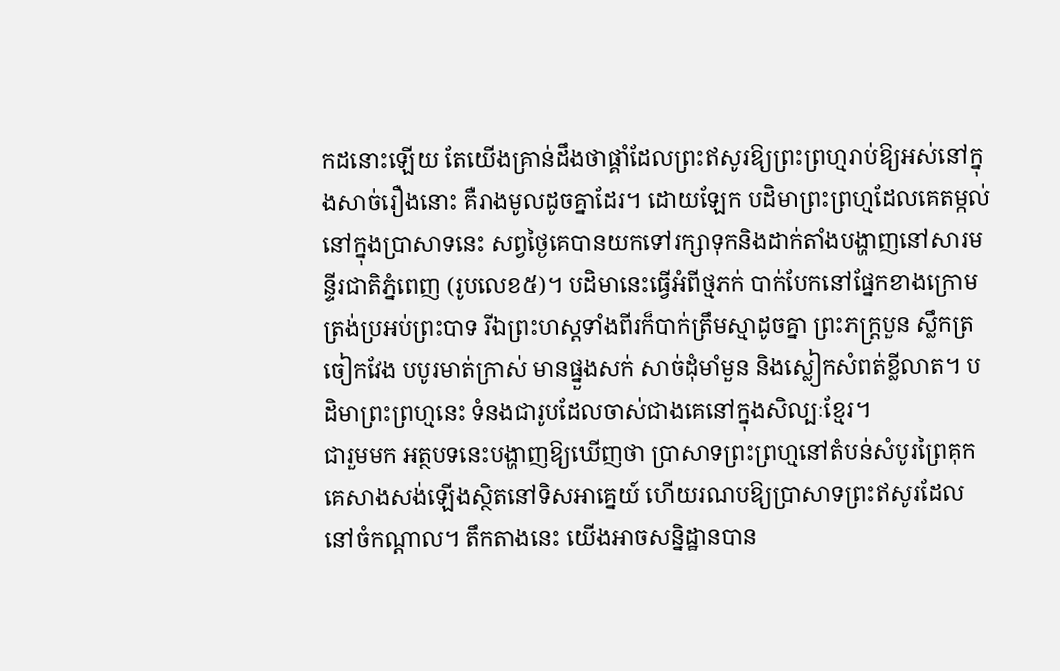កដនោះឡើយ តែយើងគ្រាន់ដឹងថាផ្គាំដែលព្រះឥសូរឱ្យព្រះព្រហ្មរាប់ឱ្យអស់នៅក្នុងសាច់រឿងនោះ គឺរាងមូលដូចគ្នាដែរ។ ដោយឡែក បដិមាព្រះព្រហ្មដែលគេតម្កល់នៅក្នុងប្រាសាទនេះ សព្វថ្ងៃគេបានយកទៅរក្សាទុកនិងដាក់តាំងបង្ហាញនៅសារមន្ទីរជាតិភ្នំពេញ (រូបលេខ៥)។ បដិមានេះធ្វើអំពីថ្មភក់ បាក់បែកនៅផ្នែកខាងក្រោមត្រង់ប្រអប់ព្រះបាទ រីឯព្រះហស្តទាំងពីរក៏បាក់ត្រឹមស្មាដូចគ្នា ព្រះភក្រ្តបួន ស្លឹកត្រចៀកវែង បបូរមាត់ក្រាស់ មានផ្នួងសក់ សាច់ដុំមាំមួន និងស្លៀកសំពត់ខ្លីលាត។ បដិមាព្រះព្រហ្មនេះ ទំនងជារូបដែលចាស់ជាងគេនៅក្នុងសិល្បៈខ្មែរ។
ជារួមមក អត្ថបទនេះបង្ហាញឱ្យឃើញថា ប្រាសាទព្រះព្រហ្មនៅតំបន់សំបូរព្រៃគុក គេសាងសង់ឡើងស្ថិតនៅទិសអាគ្នេយ៍ ហើយរណបឱ្យប្រាសាទព្រះឥសូរដែលនៅចំកណ្តាល។ តឹកតាងនេះ យើងអាចសន្និដ្ឋានបាន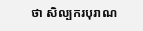ថា សិល្បករបុរាណ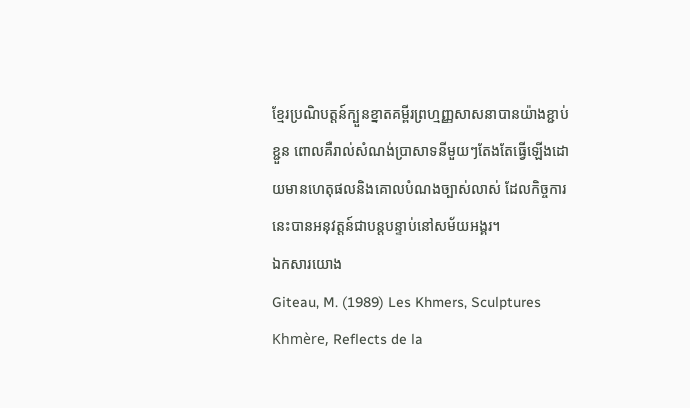ខ្មែរប្រណិបត្តន៍ក្បួនខ្នាតគម្ពីរព្រហ្មញ្ញសាសនាបានយ៉ាងខ្ជាប់ខ្ជួន ពោលគឺរាល់សំណង់ប្រាសាទនីមួយៗតែងតែធ្វើឡើងដោយមានហេតុផលនិងគោលបំណងច្បាស់លាស់ ដែលកិច្ចការនេះបានអនុវត្តន៍ជាបន្តបន្ទាប់នៅសម័យអង្គរ។
ឯកសារយោង
Giteau, M. (1989) Les Khmers, Sculptures Khmère, Reflects de la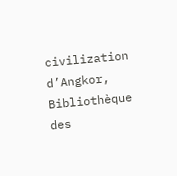civilization d’Angkor, Bibliothèque des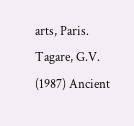arts, Paris.
Tagare, G.V. (1987) Ancient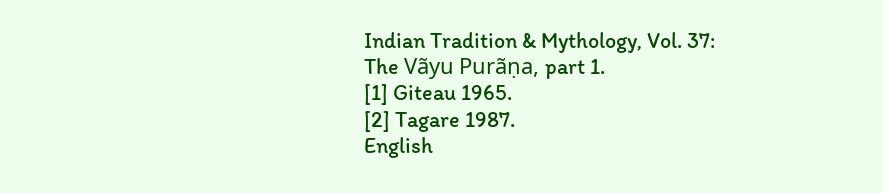Indian Tradition & Mythology, Vol. 37: The Vãyu Purãṇa, part 1.
[1] Giteau 1965.
[2] Tagare 1987.
English